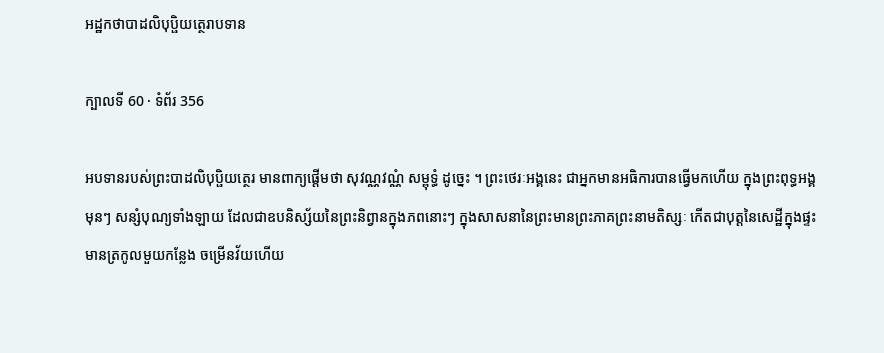អដ្ឋកថាបាដលិបុប្ផិយត្ថេរាបទាន

ក្បាលទី 60 · ទំព័រ 356

អបទានរបស់ព្រះបាដលិបុប្ផិយត្ថេរ មានពាក្យផ្តើមថា សុវណ្ណវណ្ណំ សម្ពុទ្ធំ ដូច្នេះ ។ ព្រះថេរៈអង្គនេះ ជាអ្នកមានអធិការបានធ្វើមកហើយ ក្នុងព្រះពុទ្ធអង្គ មុនៗ សន្សំបុណ្យទាំងឡាយ ដែលជាឧបនិស្ស័យនៃព្រះនិព្វានក្នុងភពនោះៗ ក្នុងសាសនានៃព្រះមានព្រះភាគព្រះនាមតិស្សៈ កើតជាបុត្តនៃសេដ្ឋីក្នុងផ្ទះ មានត្រកូលមួយកន្លែង ចម្រើនវ័យហើយ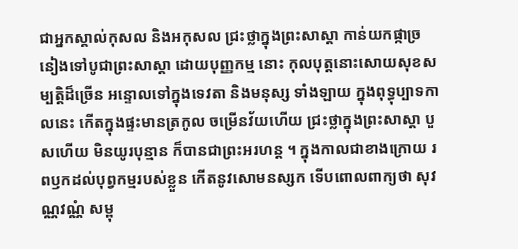ជាអ្នកស្គាល់កុសល និងអកុសល ជ្រះថ្លាក្នុងព្រះសាស្តា កាន់យកផ្កាច្រនៀងទៅបូជាព្រះសាស្តា ដោយបុញ្ញកម្ម នោះ កុលបុត្តនោះសោយសុខសម្បត្តិដ៏ច្រើន អន្ទោលទៅក្នុងទេវតា និងមនុស្ស ទាំងឡាយ ក្នុងពុទ្ធុប្បាទកាលនេះ កើតក្នុងផ្ទះមានត្រកូល ចម្រើនវ័យហើយ ជ្រះថ្លាក្នុងព្រះសាស្តា បួសហើយ មិនយូរបុន្មាន ក៏បានជាព្រះអរហន្ត ។ ក្នុងកាលជាខាងក្រោយ រពឫកដល់បុព្វកម្មរបស់ខ្លួន កើតនូវសោមនស្សក ទើបពោលពាក្យថា សុវណ្ណវណ្ណំ សម្ពុ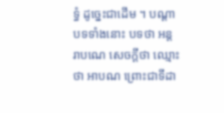ទ្ធំ ដូច្នេះជាដើម ។ បណ្តាបទទាំងនោះ បទថា អន្តរាបណេ សេចក្តីថា ឈ្មោះថា អាបណ ព្រោះជាទីដា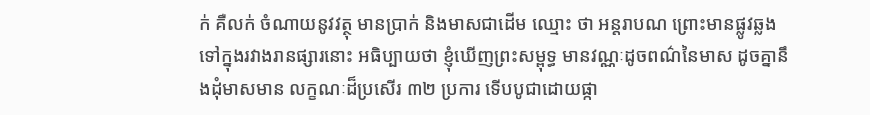ក់ គឺលក់ ចំណាយនូវវត្ថុ មានប្រាក់ និងមាសជាដើម ឈ្មោះ ថា អន្តរាបណ ព្រោះមានផ្លូវឆ្លងទៅក្នុងរវាងរានផ្សារនោះ អធិប្បាយថា ខ្ញុំឃើញព្រះសម្ពុទ្ធ មានវណ្ណៈដូចពណ៌នៃមាស ដូចគ្នានឹងដុំមាសមាន លក្ខណៈដ៏ប្រសើរ ៣២ ប្រការ ទើបបូជាដោយផ្កា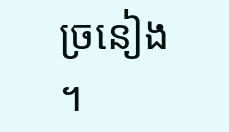ច្រនៀង ។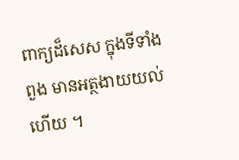ពាក្យដ៏សេស ក្នុងទីទាំងពួង មានអត្ថងាយយល់ហើយ ។